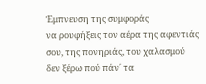Έμπνευση της συμφοράς
να ρουφήξεις τον αέρα της αφεντιάς σου, της πονηριάς, του χαλασμού
δεν ξέρω πού πάν΄ τα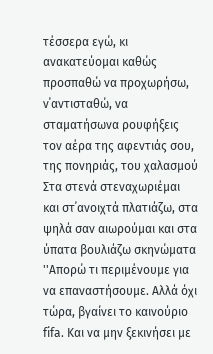τέσσερα εγώ, κι ανακατεύομαι καθώς προσπαθώ να προχωρήσω, ν΄αντισταθώ, να σταματήσωνα ρουφήξεις τον αέρα της αφεντιάς σου, της πονηριάς, του χαλασμού
Στα στενά στεναχωριέμαι και στ΄ανοιχτά πλατιάζω, στα ψηλά σαν αιωρούμαι και στα ύπατα βουλιάζω σκηνώματα
''Απορώ τι περιμένουμε για να επαναστήσουμε. Αλλά όχι τώρα, βγαίνει το καινούριο fifa. Και να μην ξεκινήσει με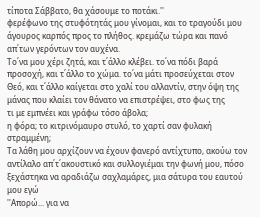τίποτα Σάββατο, θα χάσουμε το ποτάκι.''
φερέφωνο της στυφότητάς μου γίνομαι, και το τραγούδι μου άγουρος καρπός προς το πλήθος. κρεμάζω τώρα και πανό απ΄των γερόντων τον αυχένα.
Το΄να μου χέρι ζητά, και τ΄άλλο κλέβει. το΄να πόδι βαρά προσοχή, και τ΄άλλο το χώμα. το΄να μάτι προσεύχεται στον Θεό, και τ΄άλλο καίγεται στο χαλί του αλλαντίν, στην όψη της μάνας που κλαίει τον θάνατο να επιστρέψει, στο φως της
τι με εμπνέει και γράφω τόσο άβολα;
η φόρα; το κιτρινόμαυρο στυλό, το χαρτί σαν φυλακή στραμμένη;
Τα λάθη μου αρχίζουν να έχουν φανερό αντίχτυπο, ακούω τον αντίλαλο απ΄τ΄ακουστικό και συλλογιέμαι την φωνή μου, πόσο ξεχάστηκα να αραδιάζω σαχλαμάρες, μια σάτυρα του εαυτού μου εγώ
''Απορώ... για να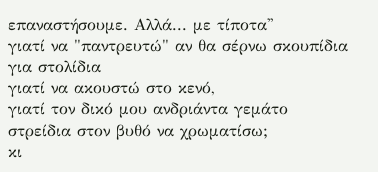επαναστήσουμε. Αλλά... με τίποτα''
γιατί να "παντρευτώ" αν θα σέρνω σκουπίδια για στολίδια
γιατί να ακουστώ στο κενό,
γιατί τον δικό μου ανδριάντα γεμάτο στρείδια στον βυθό να χρωματίσω;
κι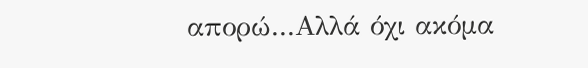απορώ...Αλλά όχι ακόμα